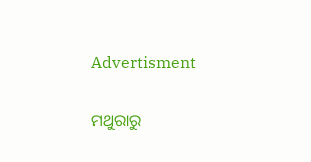Advertisment

ମଥୁରାରୁ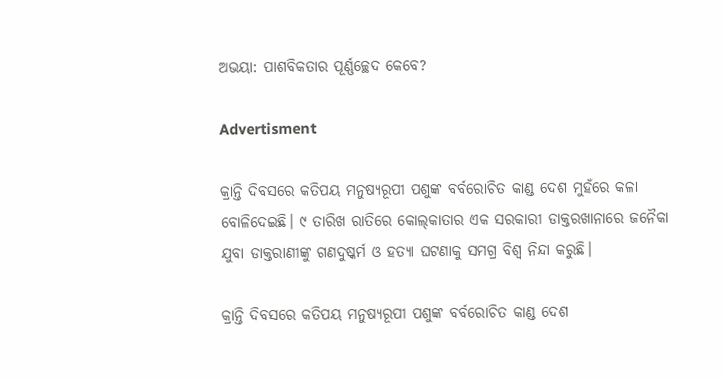ଅଭୟା: ପାଶବିକତାର ପୂର୍ଣ୍ଣଚ୍ଛେଦ କେବେ?

Advertisment

କ୍ରାନ୍ତି ଦିବସରେ କତିପୟ ମନୁଷ୍ୟରୂପୀ ପଶୁଙ୍କ ବର୍ବରୋଚିତ କାଣ୍ଡ ଦେଶ ମୁହଁରେ କଳା ବୋଳିଦେଇଛି। ୯ ତାରିଖ ରାତିରେ କୋଲ୍‌କାତାର ଏକ ସରକାରୀ ଡାକ୍ତରଖାନାରେ ଜନୈକା ଯୁବା ଡାକ୍ତରାଣୀଙ୍କୁ ଗଣଦୁଷ୍କର୍ମ ଓ ହତ୍ୟା ଘଟଣାକୁ ସମଗ୍ର ବିଶ୍ବ ନିନ୍ଦା କରୁଛି।

କ୍ରାନ୍ତି ଦିବସରେ କତିପୟ ମନୁଷ୍ୟରୂପୀ ପଶୁଙ୍କ ବର୍ବରୋଚିତ କାଣ୍ଡ ଦେଶ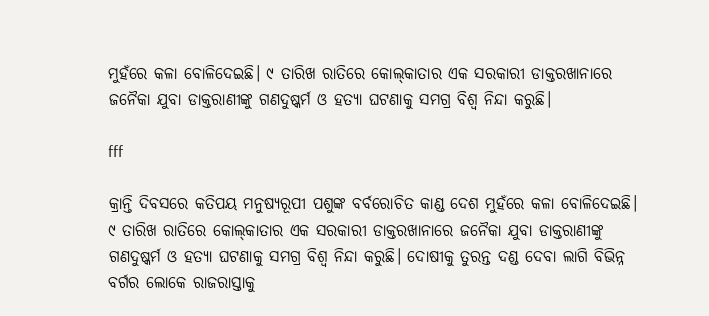ମୁହଁରେ କଳା ବୋଳିଦେଇଛି। ୯ ତାରିଖ ରାତିରେ କୋଲ୍‌କାତାର ଏକ ସରକାରୀ ଡାକ୍ତରଖାନାରେ ଜନୈକା ଯୁବା ଡାକ୍ତରାଣୀଙ୍କୁ ଗଣଦୁଷ୍କର୍ମ ଓ ହତ୍ୟା ଘଟଣାକୁ ସମଗ୍ର ବିଶ୍ବ ନିନ୍ଦା କରୁଛି।

fff

କ୍ରାନ୍ତି ଦିବସରେ କତିପୟ ମନୁଷ୍ୟରୂପୀ ପଶୁଙ୍କ ବର୍ବରୋଚିତ କାଣ୍ଡ ଦେଶ ମୁହଁରେ କଳା ବୋଳିଦେଇଛି। ୯ ତାରିଖ ରାତିରେ କୋଲ୍‌କାତାର ଏକ ସରକାରୀ ଡାକ୍ତରଖାନାରେ ଜନୈକା ଯୁବା ଡାକ୍ତରାଣୀଙ୍କୁ ଗଣଦୁଷ୍କର୍ମ ଓ ହତ୍ୟା ଘଟଣାକୁ ସମଗ୍ର ବିଶ୍ବ ନିନ୍ଦା କରୁଛି। ଦୋଷୀକୁ ତୁରନ୍ତ ଦଣ୍ଡ ଦେବା ଲାଗି ବିଭିନ୍ନ ବର୍ଗର ଲୋକେ ରାଜରାସ୍ତାକୁ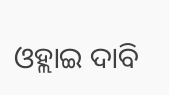ଓହ୍ଲାଇ ଦାବି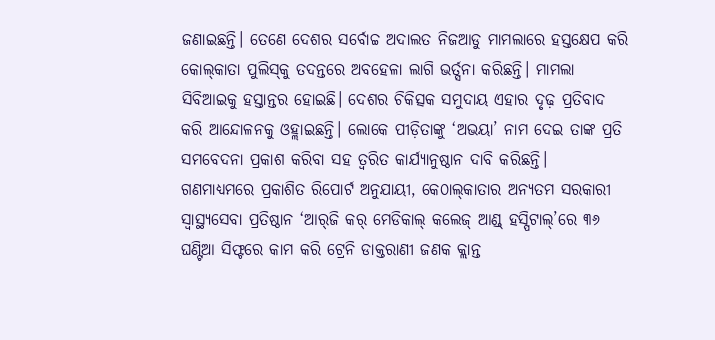ଜଣାଇଛନ୍ତି। ତେଣେ ଦେଶର ସର୍ବୋଚ୍ଚ ଅଦାଲତ ନିଜଆଡୁ ମାମଲାରେ ହସ୍ତକ୍ଷେପ କରି କୋଲ୍‌କାତା ପୁଲିସ୍‌କୁ ତଦନ୍ତରେ ଅବହେଳା ଲାଗି ଭର୍ତ୍ସନା କରିଛନ୍ତି। ମାମଲା ସିବିଆଇକୁ ହସ୍ତାନ୍ତର ହୋଇଛି। ଦେଶର ଚିକିତ୍ସକ ସମୁଦାୟ ଏହାର ଦୃଢ଼ ପ୍ରତିବାଦ କରି ଆନ୍ଦୋଳନକୁ ଓହ୍ଲାଇଛନ୍ତି। ଲୋକେ ପୀଡ଼ିତାଙ୍କୁ ‘ଅଭୟା’ ନାମ ଦେଇ ତାଙ୍କ ପ୍ରତି ସମବେଦନା ପ୍ରକାଶ କରିବା ସହ ତ୍ବରିତ କାର୍ଯ୍ୟାନୁଷ୍ଠାନ ଦାବି କରିଛନ୍ତି।
ଗଣମାଧ୍ୟମ‌ରେ ପ୍ରକାଶିତ ରିପୋର୍ଟ ଅନୁଯାୟୀ, କେ୦ାଲ୍‌କାତାର ଅନ୍ୟତମ ସରକାରୀ ସ୍ବାସ୍ଥ୍ୟସେବା ପ୍ରତିଷ୍ଠାନ ‘ଆର୍‌ଜି କର୍‌ ମେଡିକାଲ୍‌ କଲେଜ୍‌ ଆଣ୍ଡ୍‌ ହସ୍ପିଟାଲ୍‌’ରେ ୩୬ ଘଣ୍ଟିଆ ସିଫ୍ଟରେ କାମ କରି ଟ୍ରେନି ଡାକ୍ତରାଣୀ ଜଣକ କ୍ଲାନ୍ତ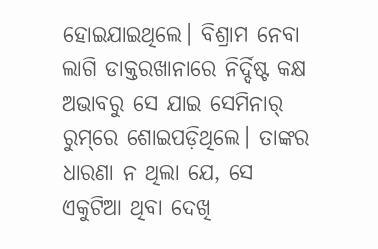ହୋଇଯାଇଥିଲେ। ବିଶ୍ରାମ ନେବା ଲାଗି ଡାକ୍ତରଖାନାରେ ନିର୍ଦ୍ଦିଷ୍ଟ କକ୍ଷ ଅଭାବରୁ ସେ ଯାଇ ସେମିନାର୍‌ ରୁମ୍‌ରେ ଶୋଇପଡ଼ିଥିଲେ। ତାଙ୍କର ଧାରଣା ନ ଥିଲା ଯେ, ସେ ଏକୁଟିଆ ଥିବା ଦେଖି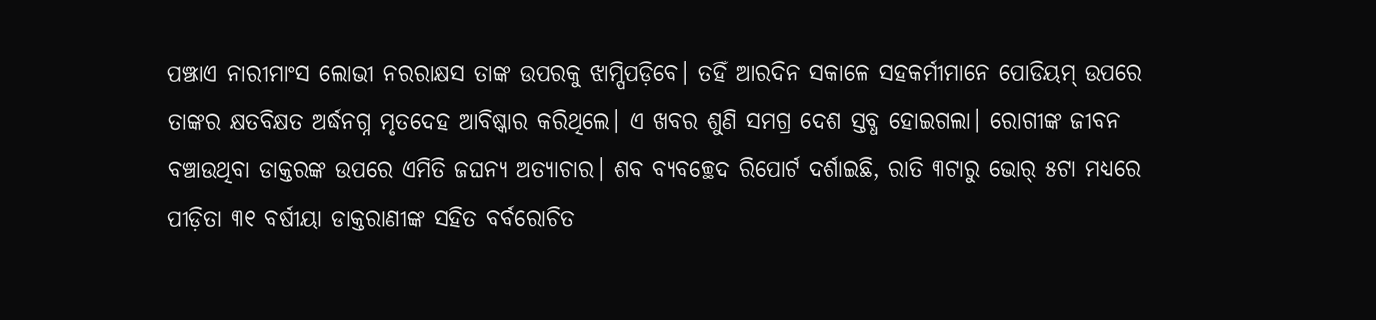ପଞ୍ଝାଏ ନାରୀମାଂସ ଲୋଭୀ ନରରାକ୍ଷସ ତାଙ୍କ ଉପରକୁ ଝାମ୍ପିପଡ଼ିବେ। ତହିଁ ଆରଦିନ ସକାଳେ ସହକର୍ମୀମାନେ ପୋଡିୟମ୍‌ ଉପରେ ତାଙ୍କର କ୍ଷତବିକ୍ଷତ ଅର୍ଦ୍ଧନଗ୍ନ ମୃତଦେହ ଆବିଷ୍କାର କରିଥିଲେ। ଏ ଖବର ଶୁଣି ସମଗ୍ର ଦେଶ ସ୍ତବ୍ଧ ହୋଇଗଲା। ରୋଗୀଙ୍କ ଜୀବନ ବଞ୍ଚାଉଥିବା ଡାକ୍ତରଙ୍କ ଉପରେ ଏମିତି ଜଘନ୍ୟ ଅତ୍ୟାଚାର। ଶବ ବ୍ୟବଚ୍ଛେଦ ରିପୋର୍ଟ ଦର୍ଶାଇଛି, ରାତି ୩ଟାରୁ ଭୋର୍‌ ୫ଟା ମଧ୍ୟରେ ପୀଡ଼ିତା ୩୧ ବର୍ଷୀୟା ଡାକ୍ତରାଣୀଙ୍କ ସହିତ ବର୍ବରୋଚିତ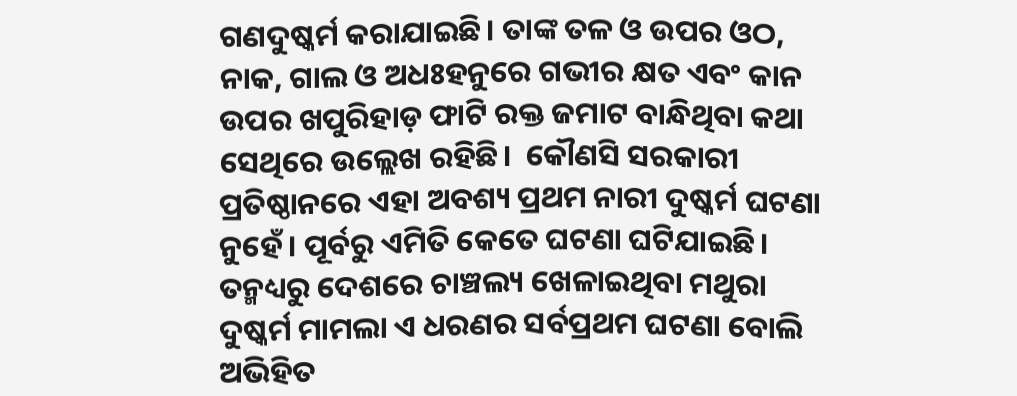ଗଣଦୁଷ୍କର୍ମ କରାଯାଇଛି। ତାଙ୍କ ତଳ ଓ ଉପର ଓଠ, ନାକ, ଗାଲ ଓ ଅଧଃହନୁରେ ଗଭୀର କ୍ଷତ ଏବଂ କାନ ଉପର ଖପୁରିହାଡ଼ ଫାଟି ରକ୍ତ ଜମାଟ ବାନ୍ଧିଥିବା କଥା ସେଥିରେ ଉଲ୍ଲେଖ ରହିଛି।  କୌଣସି ସରକାରୀ ପ୍ରତିଷ୍ଠାନରେ ଏହା ଅବଶ୍ୟ ପ୍ରଥମ ନାରୀ ଦୁଷ୍କର୍ମ ଘଟଣା ନୁହେଁ। ପୂର୍ବରୁ ଏମିତି କେତେ ଘଟଣା ଘଟିଯାଇଛି। ତନ୍ମଧ୍ୟରୁ ଦେଶରେ ଚାଞ୍ଚଲ୍ୟ ଖେଳାଇଥିବା ମଥୁରା ଦୁଷ୍କର୍ମ ମାମଲା ଏ ଧରଣର ସର୍ବପ୍ରଥମ ଘଟଣା ବୋଲି ଅଭିହିତ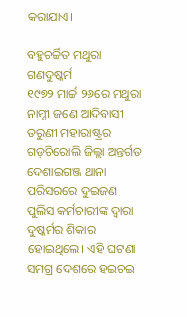କରାଯାଏ।

ବହୁଚର୍ଚ୍ଚିତ ମଥୁରା ଗଣଦୁଷ୍କର୍ମ
୧୯୭୨ ମାର୍ଚ୍ଚ ୨୬ରେ ମଥୁରା ନାମ୍ନୀ ଜଣେ ଆଦିବାସୀ ତରୁଣୀ ମହାରାଷ୍ଟ୍ରର ଗଡ଼ଚିରୋଲି ଜିଲ୍ଲା ଅନ୍ତର୍ଗତ ଦେଶାଇଗଞ୍ଜ ଥାନା ପରିସରରେ ଦୁଇଜଣ ପୁଲିସ କର୍ମଚାରୀଙ୍କ ଦ୍ବାରା ଦୁଷ୍କର୍ମର ଶିକାର ହୋଇଥିଲେ। ଏହି ଘଟଣା ସମଗ୍ର ଦେଶରେ ହଇଚଇ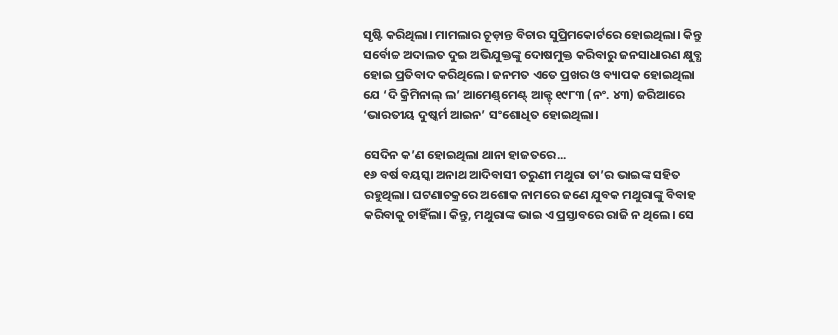ସୃଷ୍ଟି କରିଥିଲା। ମାମଲାର ଚୂଡ଼ାନ୍ତ ବିଚାର ସୁପ୍ରିମକୋର୍ଟରେ ହୋଇଥିଲା। କିନ୍ତୁ ସର୍ବୋଚ୍ଚ ଅଦାଲତ ଦୁଇ ଅଭିଯୁକ୍ତଙ୍କୁ ଦୋଷମୁକ୍ତ କରିବାରୁ ଜନସାଧାରଣ କ୍ଷୁବ୍ଧ ହୋଇ ପ୍ରତିବାଦ କରିଥିଲେ। ଜନମତ ଏତେ ପ୍ରଖର ଓ ବ୍ୟାପକ ହୋଇଥିଲା ଯେ ‘ଦି କ୍ରିମିନାଲ୍‌ ଲ’ ଆମେଣ୍ଡ୍‌ମେଣ୍ଟ୍‌ ଆକ୍ଟ୍‌ ୧୯୮୩ (ନଂ. ୪୩) ଜରିଆରେ ‘ଭାରତୀୟ ଦୁଷ୍କର୍ମ ଆଇନ’ ସଂଶୋଧିତ ହୋଇଥିଲା।

ସେଦିନ କ’ଣ ହୋଇଥିଲା ଥାନା ହାଜତରେ...
୧୬ ବର୍ଷ ବୟସ୍କା ଅନାଥ ଆଦିବାସୀ ତରୁଣୀ ମଥୁରା ତା’ର ଭାଇଙ୍କ ସହିତ ରହୁଥିଲା। ଘଟଣାଚକ୍ରରେ ଅଶୋକ ନାମରେ ଜଣେ ଯୁବକ ମଥୁରାଙ୍କୁ ବିବାହ କରିବାକୁ ଚାହିଁଲା। କିନ୍ତୁ, ମଥୁରାଙ୍କ ଭାଇ ଏ ପ୍ରସ୍ତାବରେ ରାଜି ନ ଥିଲେ। ସେ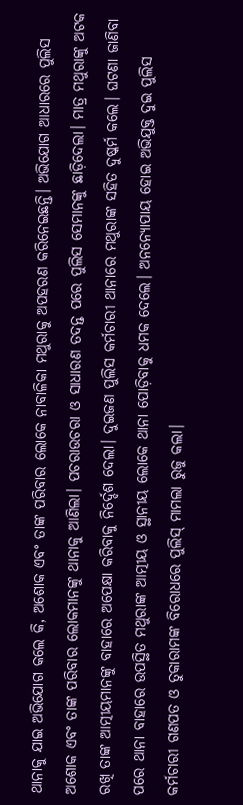ଥାନାକୁ ଯାଇ ଅଭିଯୋଗ କଲେ କି, ଅଶୋକ ଏବଂ ତାଙ୍କ ପରିବାର ଲୋକେ ନାବାଳିକା ମଥୁରାକୁ ଅପହରଣ କରିନେଇଛନ୍ତି। ଅଭିଯୋଗ ଆଧାରରେ ପୁଲିସ ଅଶୋକ ଏବଂ ତାଙ୍କ ପରିବାର ଲୋକମାନଙ୍କୁ ଥାନାକୁ ଆଣିଲା। ପଚରାଉଚରା ଓ ସାଧାରଣ ତଦନ୍ତ ପରେ ପୁଲିସ ସେମାନଙ୍କୁ ଛାଡ଼ିଦେଲା। ମାତ୍ର ମଥୁରାଙ୍କୁ ଅଟକ ରଖି ତାଙ୍କ ଆତ୍ମୀୟମାନଙ୍କୁ ବାହାରେ ଅପେକ୍ଷା କରିବାକୁ ନିର୍ଦ୍ଦେଶ ଦେଲା। ଦୁଇଜଣ ପୁଲିସ କର୍ମଚାରୀ ଥାନାରେ ମଥୁରାଙ୍କ ସହିତ ଦୁଷ୍କର୍ମ କଲେ। ଘଟଣା ଜାଣିବା ପରେ ଥାନା ବାହାରେ ଉପସ୍ଥିତ ମଥୁରାଙ୍କ ଆତ୍ମୀୟ ଓ ସ୍ଥାନୀୟ ଲୋକେ ଥାନା ପୋଡ଼ିବାକୁ ଧମକ ଦେଲେ। ଅନନ୍ୟୋପାୟ ହୋଇ ଅଭିଯୁକ୍ତ ଦୁଇ ପୁଲିସ କର୍ମଚାରୀ ଗଣପତ ଓ ତୁକାରାମଙ୍କ ବିରୋଧରେ ପୁଲିସ୍‌ ମାମଲା ରୁଜୁ କଲା।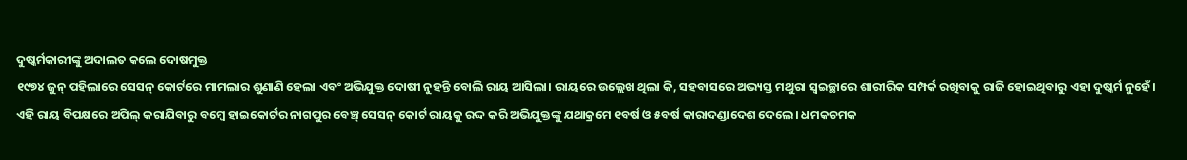ଦୁଷ୍କର୍ମକାରୀଙ୍କୁ ଅଦାଲତ କଲେ ଦୋଷମୁକ୍ତ
୧୯୭୪ ଜୁନ୍‌ ପହିଲାରେ ସେସନ୍‌ କୋର୍ଟରେ ମାମଲା‌ର ଶୁଣାଣି ହେଲା ଏବଂ ଅଭିଯୁକ୍ତ ଦୋଷୀ ନୁହନ୍ତି ବୋଲି ରାୟ ଆସିଲା। ରାୟରେ ଉଲ୍ଲେଖ ଥିଲା କି, ସହବାସରେ ଅଭ୍ୟସ୍ତ ମଥୁରା ସ୍ବଇଚ୍ଛାରେ ଶାରୀରିକ ସମ୍ପର୍କ ରଖିବାକୁ ରାଜି ହୋଇଥିବାରୁ ଏହା ଦୁଷ୍କର୍ମ ନୁହେଁ। ଏହି ରାୟ ବିପକ୍ଷରେ ଅପିଲ୍‌ କରାଯିବାରୁ ବମ୍ବେ ହାଇକୋର୍ଟର ନାଗପୁର ବେଞ୍ଚ୍‌ ସେସନ୍‌ କୋର୍ଟ ରାୟକୁ ରଦ୍ଦ କରି ଅଭିଯୁକ୍ତଙ୍କୁ ଯଥାକ୍ରମେ ୧ବର୍ଷ ଓ ୫ବର୍ଷ କାରାଦଣ୍ଡାଦେଶ ଦେଲେ। ଧମକଚମକ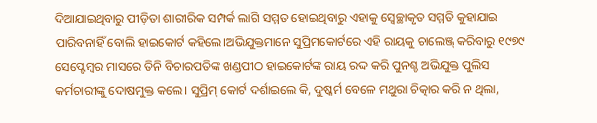ଦିଆଯାଇଥିବାରୁ ପୀଡ଼ିତା ଶାରୀରିକ ସମ୍ପର୍କ ଲାଗି ସମ୍ମତ ହୋଇଥିବାରୁ ଏହାକୁ ସ୍ବେଚ୍ଛାକୃତ ସମ୍ମତି କୁହାଯାଇ ପାରିବନାହିଁ ବୋଲି ହାଇକୋର୍ଟ କହିଲେ।ଅଭିଯୁକ୍ତମାନେ ସୁପ୍ରିମକୋର୍ଟରେ ଏହି ରାୟକୁ ଚାଲେଞ୍ଜ୍‌ କରିବାରୁ ୧୯୭୯ ସେପ୍ଟେମ୍ବର ମାସରେ ତିନି ବିଚାରପତିଙ୍କ ଖଣ୍ଡପୀଠ ହାଇକୋର୍ଟଙ୍କ ରାୟ ରଦ୍ଦ କରି ପୁନଶ୍ଚ ଅଭିଯୁକ୍ତ ପୁଲିସ କର୍ମଚାରୀଙ୍କୁ ଦୋଷମୁକ୍ତ କଲେ। ସୁପ୍ରିମ୍‌ କୋର୍ଟ ଦର୍ଶାଇଲେ କି, ଦୁଷ୍କର୍ମ ବେଳେ ମଥୁରା ଚିତ୍କାର କରି ନ ଥିଲା,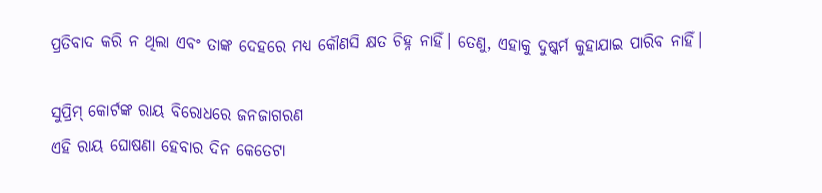ପ୍ରତିବାଦ କରି ନ ଥିଲା ଏବଂ ତାଙ୍କ ଦେହରେ ମଧ୍ୟ କୌଣସି କ୍ଷତ ଚିହ୍ନ ନାହିଁ। ତେଣୁ, ଏହାକୁ ଦୁଷ୍କର୍ମ କୁହାଯାଇ ପାରିବ ନାହିଁ।

ସୁପ୍ରିମ୍‌ କୋର୍ଟଙ୍କ ରାୟ ବିରୋଧରେ ଜନଜାଗରଣ
ଏହି ରାୟ ଘୋଷଣା ହେବାର ଦିନ କେତେଟା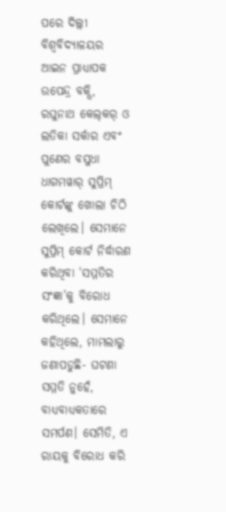ପରେ ଦିଲ୍ଲୀ ବିଶ୍ବବିଦ୍ୟାଳୟର ଆଇନ ପ୍ରାଧ୍ୟାପକ ଉପେନ୍ଦ୍ର ବକ୍ସି, ରଘୁନାଥ କେଲ୍‌କର୍‌ ଓ ଲତିକା ସର୍କାର ଏବଂ ପୁଣେର ବସୁଧା ଧାଗମୱାର୍‌ ସୁପ୍ରିମ୍‌ କୋର୍ଟଙ୍କୁ ଖୋଲା ଚିଠି ଲେଖିଲେ। ସେମାନେ ସୁପ୍ରିମ୍‌ କୋର୍ଟ ନିର୍ଦ୍ଧାରଣ କରିଥିବା ‘ସମ୍ମତିର ସଂଜ୍ଞା’କୁ ବିରୋଧ କରିଥିଲେ। ସେମାନେ କହିଥିଲେ, ମାମଲାରୁ ଜଣାପଡୁଛି- ଘଟଣା ସମ୍ମତି ନୁହେଁ, ବାଧ୍ୟବାଧ୍ୟକତାରେ ସମର୍ପଣ। ସେମିତି, ଏ ରାୟକୁ ବିରୋଧ କରି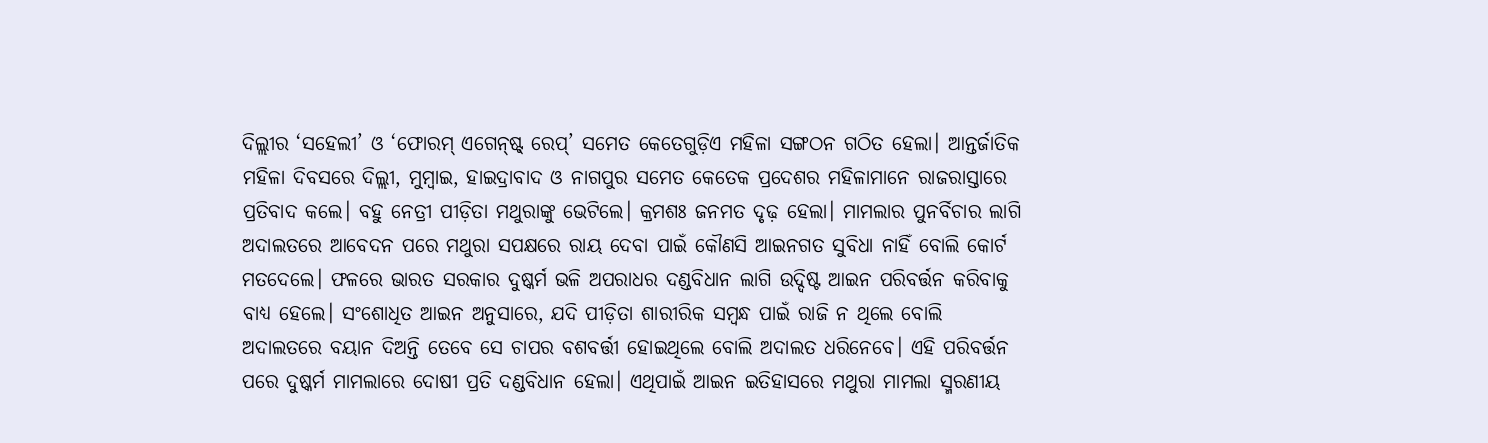ଦିଲ୍ଲୀର ‘ସହେଲୀ’ ଓ ‘ଫୋରମ୍‌ ଏଗେନ୍‌ଷ୍ଟ୍‌ ରେପ୍‌’ ସମେତ କେତେଗୁଡ଼ିଏ ମହିଳା ସଙ୍ଗଠନ ଗଠିତ ହେଲା। ଆନ୍ତର୍ଜାତିକ ମହିଳା ଦିବସରେ ଦିଲ୍ଲୀ, ମୁମ୍ବାଇ, ହାଇଦ୍ରାବାଦ ଓ ନାଗପୁର ସମେତ କେତେକ ପ୍ରଦେଶର ମହିଳାମାନେ ରାଜରାସ୍ତାରେ ପ୍ରତିବାଦ କଲେ। ବହୁ ନେତ୍ରୀ ପୀଡ଼ିତା ମଥୁରାଙ୍କୁ ଭେଟିଲେ। କ୍ରମଶଃ ଜନମତ ଦୃଢ଼ ହେଲା। ମାମଲାର ପୁନର୍ବିଚାର ଲାଗି ଅଦାଲତରେ ଆବେଦନ ପରେ ମଥୁରା ସପକ୍ଷରେ ରାୟ ଦେବା ପାଇଁ କୌଣସି ଆଇନଗତ ସୁବିଧା ନାହିଁ ବୋଲି କୋର୍ଟ ମତଦେଲେ। ଫଳରେ ଭାରତ ସରକାର ଦୁଷ୍କର୍ମ ଭଳି ଅପରାଧର ଦଣ୍ଡବିଧାନ ଲାଗି ଉଦ୍ଦିଷ୍ଟ ଆଇନ ପରିବର୍ତ୍ତନ କରିବାକୁ ବାଧ୍ୟ ହେଲେ। ସଂଶୋଧିତ ଆଇନ ଅନୁସାରେ, ଯଦି ପୀଡ଼ିତା ଶାରୀରିକ ସମ୍ବନ୍ଧ ପାଇଁ ରାଜି ନ ଥିଲେ ବୋଲି ଅଦାଲତରେ ବୟାନ ଦିଅନ୍ତି ତେବେ ସେ ଚାପର ବଶବର୍ତ୍ତୀ ହୋଇଥିଲେ ବୋଲି ଅଦାଲତ ଧରିନେବେ। ଏହି ପରିବର୍ତ୍ତନ ପରେ ଦୁଷ୍କର୍ମ ମାମଲାରେ ଦୋଷୀ ପ୍ରତି ଦଣ୍ଡବିଧାନ ହେଲା। ଏଥିପାଇଁ ଆଇନ ଇତିହାସରେ ମଥୁରା ମାମଲା ସ୍ମରଣୀୟ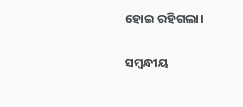ହୋଇ ରହିଗଲା।

ସମ୍ବନ୍ଧୀୟ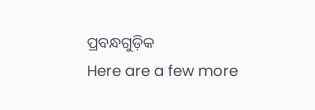ପ୍ରବନ୍ଧଗୁଡ଼ିକ
Here are a few more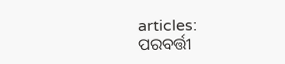articles:
ପରବର୍ତ୍ତୀ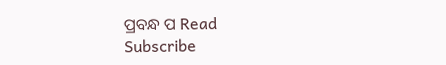ପ୍ରବନ୍ଧ ପ Read
Subscribe